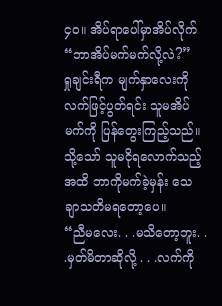၄၀။ အိပ်ရာပေါ်မှာအိပ်လိုက်
“ဘာအိပ်မက်မက်လို့လဲ?”
ရှုချင်းရီက မျက်နှာလေးကို လက်ဖြင့်ပွတ်ရင်း သူမအိပ်မက်ကို ပြန်တွေးကြည့်သည်။ သို့သော် သူမငိုရလောက်သည့်အထိ ဘာကိုမက်ခဲ့မှန်း သေချာသတိမရတော့ပေ။
“ညီမလေး. . .မသိတော့ဘူး. . .မှတ်မိတာဆိုလို့ . . .လက်ကို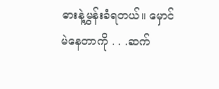ဓားနဲ့မွှန်းခံရတယ်။ မှောင်မဲနေတာကို . . .ဆက်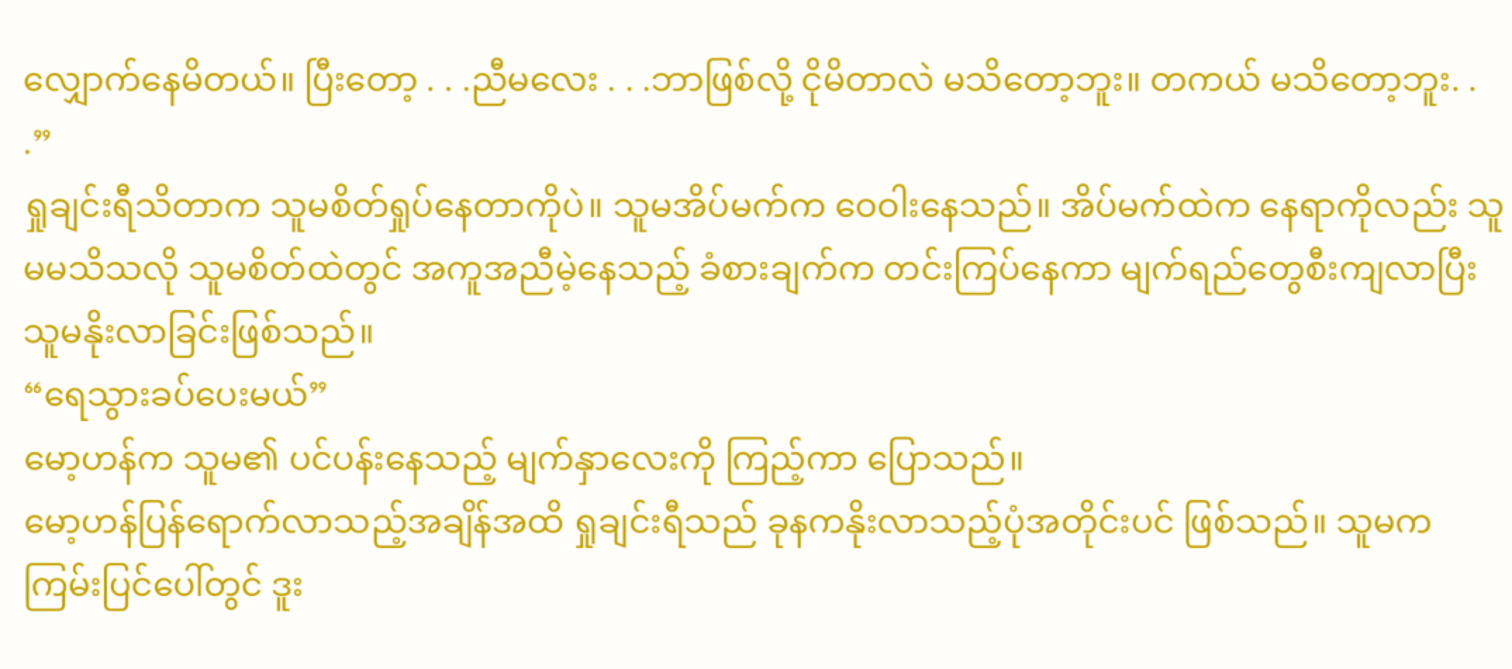လျှောက်နေမိတယ်။ ပြီးတော့ . . .ညီမလေး . . .ဘာဖြစ်လို့ ငိုမိတာလဲ မသိတော့ဘူး။ တကယ် မသိတော့ဘူး. . .”
ရှုချင်းရီသိတာက သူမစိတ်ရှုပ်နေတာကိုပဲ။ သူမအိပ်မက်က ဝေဝါးနေသည်။ အိပ်မက်ထဲက နေရာကိုလည်း သူမမသိသလို သူမစိတ်ထဲတွင် အကူအညီမဲ့နေသည့် ခံစားချက်က တင်းကြပ်နေကာ မျက်ရည်တွေစီးကျလာပြီး သူမနိုးလာခြင်းဖြစ်သည်။
“ရေသွားခပ်ပေးမယ်”
မော့ဟန်က သူမ၏ ပင်ပန်းနေသည့် မျက်နှာလေးကို ကြည့်ကာ ပြောသည်။
မော့ဟန်ပြန်ရောက်လာသည့်အချိန်အထိ ရှုချင်းရီသည် ခုနကနိုးလာသည့်ပုံအတိုင်းပင် ဖြစ်သည်။ သူမက ကြမ်းပြင်ပေါ်တွင် ဒူး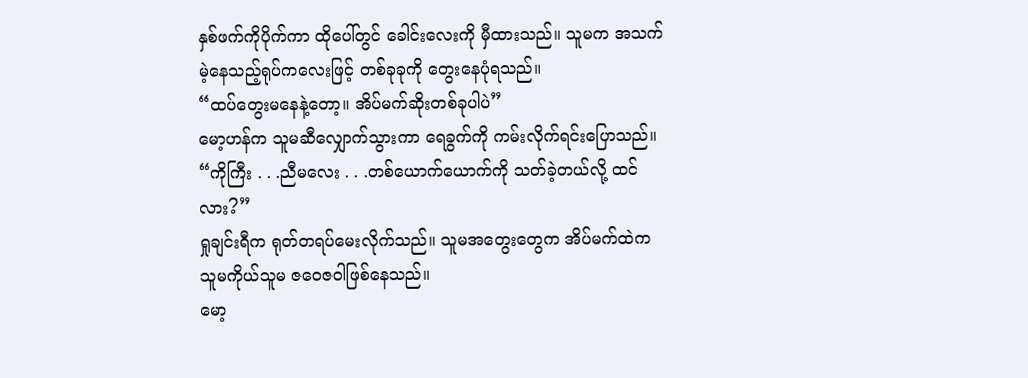နှစ်ဖက်ကိုပိုက်ကာ ထိုပေါ်တွင် ခေါင်းလေးကို မှီထားသည်။ သူမက အသက်မဲ့နေသည့်ရုပ်ကလေးဖြင့် တစ်ခုခုကို တွေးနေပုံရသည်။
“ထပ်တွေးမနေနဲ့တော့။ အိပ်မက်ဆိုးတစ်ခုပါပဲ”
မော့ဟန်က သူမဆီလျှောက်သွားကာ ရေခွက်ကို ကမ်းလိုက်ရင်းပြောသည်။
“ကိုကြီး . . .ညီမလေး . . .တစ်ယောက်ယောက်ကို သတ်ခဲ့တယ်လို့ ထင်လား?”
ရှုချင်းရီက ရုတ်တရပ်မေးလိုက်သည်။ သူမအတွေးတွေက အိပ်မက်ထဲက သူမကိုယ်သူမ ဇဝေဇဝါဖြစ်နေသည်။
မော့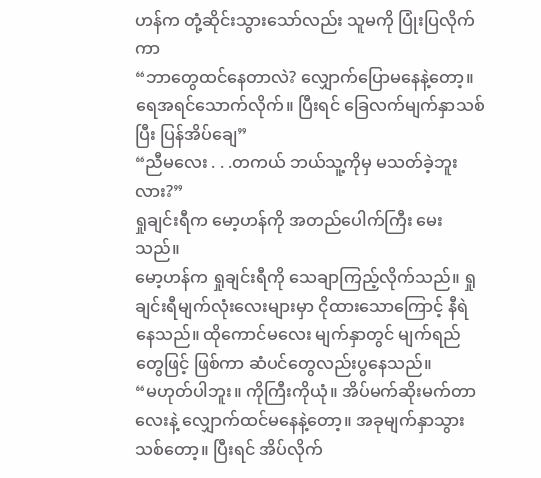ဟန်က တုံ့ဆိုင်းသွားသော်လည်း သူမကို ပြုံးပြလိုက်ကာ
“ဘာတွေထင်နေတာလဲ? လျှောက်ပြောမနေနဲ့တော့။ ရေအရင်သောက်လိုက်။ ပြီးရင် ခြေလက်မျက်နှာသစ်ပြီး ပြန်အိပ်ချေ”
“ညီမလေး . . .တကယ် ဘယ်သူ့ကိုမှ မသတ်ခဲ့ဘူးလား?”
ရှုချင်းရီက မော့ဟန်ကို အတည်ပေါက်ကြီး မေးသည်။
မော့ဟန်က ရှုချင်းရီကို သေချာကြည့်လိုက်သည်။ ရှုချင်းရီမျက်လုံးလေးများမှာ ငိုထားသောကြောင့် နီရဲနေသည်။ ထိုကောင်မလေး မျက်နှာတွင် မျက်ရည်တွေဖြင့် ဖြစ်ကာ ဆံပင်တွေလည်းပွနေသည်။
“မဟုတ်ပါဘူး။ ကိုကြီးကိုယုံ။ အိပ်မက်ဆိုးမက်တာလေးနဲ့ လျှောက်ထင်မနေနဲ့တော့။ အခုမျက်နှာသွားသစ်တော့။ ပြီးရင် အိပ်လိုက်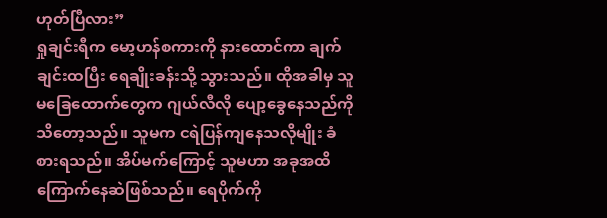ဟုတ်ပြီလား”
ရှုချင်းရီက မော့ဟန်စကားကို နားထောင်ကာ ချက်ချင်းထပြီး ရေချိုးခန်းသို့ သွားသည်။ ထိုအခါမှ သူမခြေထောက်တွေက ဂျယ်လီလို ပျော့ခွေနေသည်ကို သိတော့သည်။ သူမက ငရဲပြန်ကျနေသလိုမျိုး ခံစားရသည်။ အိပ်မက်ကြောင့် သူမဟာ အခုအထိ ကြောက်နေဆဲဖြစ်သည်။ ရေပိုက်ကို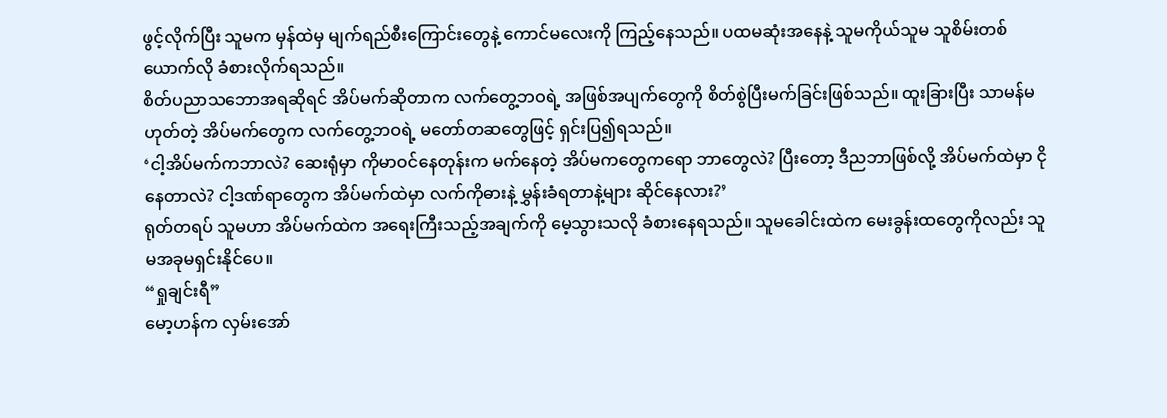ဖွင့်လိုက်ပြီး သူမက မှန်ထဲမှ မျက်ရည်စီးကြောင်းတွေနဲ့ ကောင်မလေးကို ကြည့်နေသည်။ ပထမဆုံးအနေနဲ့ သူမကိုယ်သူမ သူစိမ်းတစ်ယောက်လို ခံစားလိုက်ရသည်။
စိတ်ပညာသဘောအရဆိုရင် အိပ်မက်ဆိုတာက လက်တွေ့ဘဝရဲ့ အဖြစ်အပျက်တွေကို စိတ်စွဲပြီးမက်ခြင်းဖြစ်သည်။ ထူးခြားပြီး သာမန်မဟုတ်တဲ့ အိပ်မက်တွေက လက်တွေ့ဘဝရဲ့ မတော်တဆတွေဖြင့် ရှင်းပြ၍ရသည်။
‘ငါ့အိပ်မက်ကဘာလဲ? ဆေးရုံမှာ ကိုမာဝင်နေတုန်းက မက်နေတဲ့ အိပ်မကတွေကရော ဘာတွေလဲ? ပြီးတော့ ဒီညဘာဖြစ်လို့ အိပ်မက်ထဲမှာ ငိုနေတာလဲ? ငါ့ဒဏ်ရာတွေက အိပ်မက်ထဲမှာ လက်ကိုဓားနဲ့ မွှန်းခံရတာနဲ့များ ဆိုင်နေလား?’
ရုတ်တရပ် သူမဟာ အိပ်မက်ထဲက အရေးကြီးသည့်အချက်ကို မေ့သွားသလို ခံစားနေရသည်။ သူမခေါင်းထဲက မေးခွန်းထတွေကိုလည်း သူမအခုမရှင်းနိုင်ပေ။
“ရှုချင်းရီ”
မော့ဟန်က လှမ်းအော်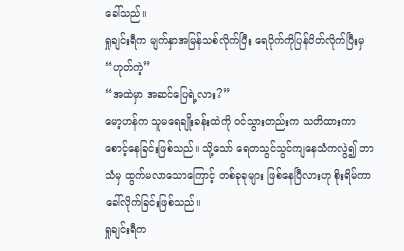ခေါ်သည်။
ရှုချင်းရီက မျက်နှာအမြန်သစ်လိုက်ပြီး ရေပိုက်ကိုပြန်ပိတ်လိုက်ပြီးမှ
“ဟုတ်ကဲ့”
“အထဲမှာ အဆင်ပြေရဲ့လား?”
မော့ဟန်က သူမရေချိုးခန်းထဲကို ဝင်သွားတည်းက သတိထားကာ စောင့်နေခြင်းဖြစ်သည်။ သို့သော် ရေတသွင်သွင်ကျနေသံကလွဲ၍ ဘာသံမှ ထွက်မလာသောကြောင့် တစ်ခုခုများ ဖြစ်နေပြီလားဟု စိုးရိမ်ကာ ခေါ်လိုက်ခြင်းဖြစ်သည်။
ရှုချင်းရီက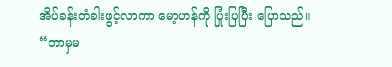အိပ်ခန်းတံခါးဖွင့်လာကာ မော့ဟန်ကို ပြုံးပြပြီး ပြောသည်။
“ဘာမှမ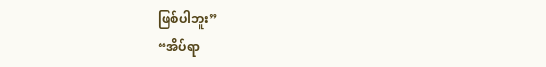ဖြစ်ပါဘူး”
“အိပ်ရာ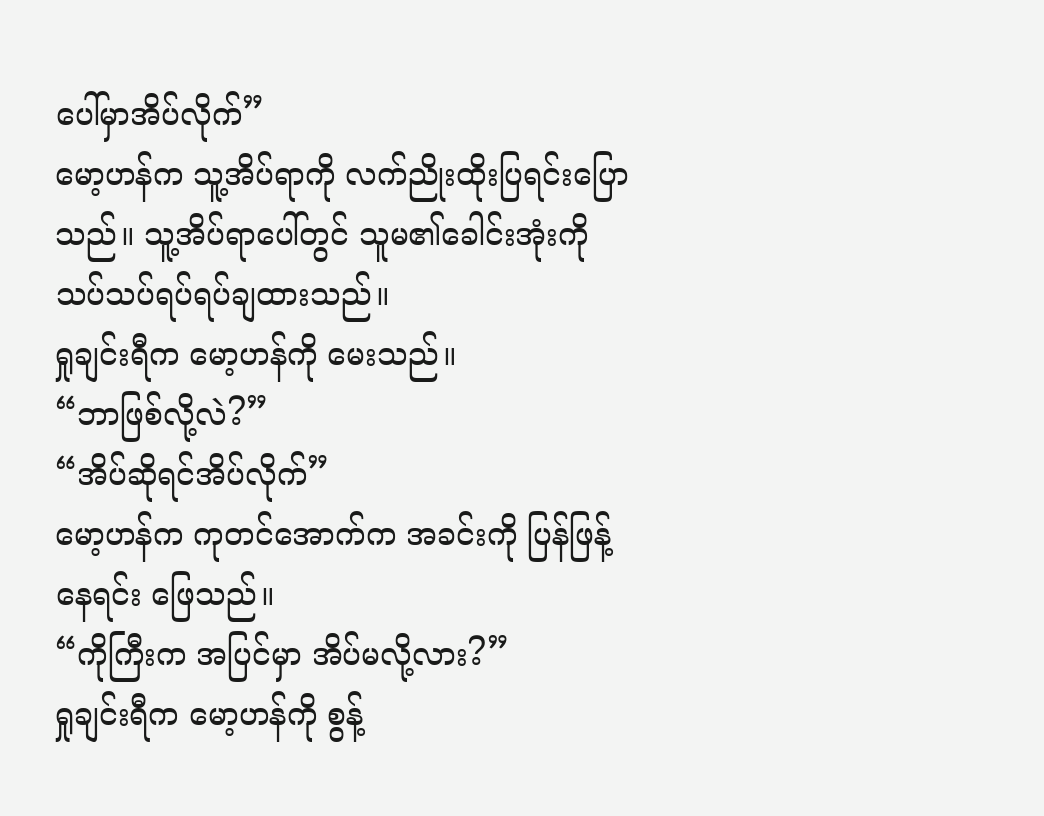ပေါ်မှာအိပ်လိုက်”
မော့ဟန်က သူ့အိပ်ရာကို လက်ညိုးထိုးပြရင်းပြောသည်။ သူ့အိပ်ရာပေါ်တွင် သူမ၏ခေါင်းအုံးကို သပ်သပ်ရပ်ရပ်ချထားသည်။
ရှုချင်းရီက မော့ဟန်ကို မေးသည်။
“ဘာဖြစ်လို့လဲ?”
“အိပ်ဆိုရင်အိပ်လိုက်”
မော့ဟန်က ကုတင်အောက်က အခင်းကို ပြန်ဖြန့်နေရင်း ဖြေသည်။
“ကိုကြီးက အပြင်မှာ အိပ်မလို့လား?”
ရှုချင်းရီက မော့ဟန်ကို စွန့်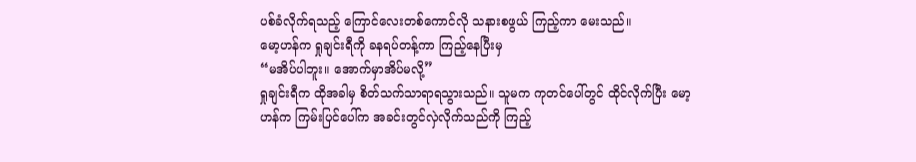ပစ်ခံလိုက်ရသည့် ကြောင်လေးတစ်ကောင်လို သနားစဖွယ် ကြည့်ကာ မေးသည်။
မော့ဟန်က ရှုချင်းရီကို ခနရပ်တန့်ကာ ကြည့်နေပြီးမှ
“မအိပ်ပါဘူး။ အောက်မှာအိပ်မလို့”
ရှုချင်းရီက ထိုအခါမှ စိတ်သက်သာရာရသွားသည်။ သူမက ကုတင်ပေါ်တွင် ထိုင်လိုက်ပြီး မော့ဟန်က ကြမ်းပြင်ပေါ်က အခင်းတွင်လှဲလိုက်သည်ကို ကြည့်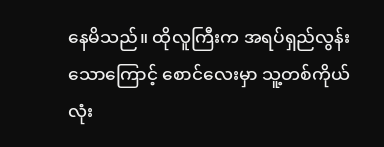နေမိသည်။ ထိုလူကြီးက အရပ်ရှည်လွန်းသောကြောင့် စောင်လေးမှာ သူ့တစ်ကိုယ်လုံး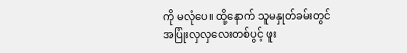ကို မလုံပေ။ ထို့နောက် သူမနှုတ်ခမ်းတွင် အပြုံးလှလှလေးတစ်ပွင့် ဖူး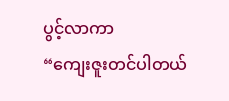ပွင့်လာကာ
“ကျေးဇူးတင်ပါတယ်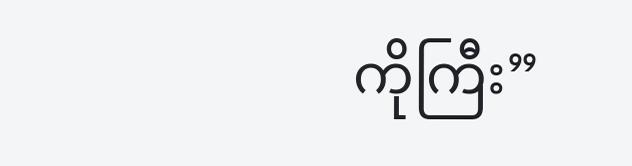ကိုကြီး”